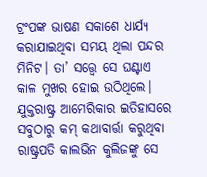ଟ୍ରଂପଙ୍କ ଭାଷଣ ସକାଶେ ଧାର୍ଯ୍ୟ କରାଯାଇଥିବା ସମୟ ଥିଲା ପନ୍ଦର ମିନିଟ। ତା’ ସତ୍ତ୍ବେ ସେ ଘଣ୍ଟାଏ କାଳ ମୁଖର ହୋଇ ଉଠିଥିଲେ। ଯୁକ୍ତରାଷ୍ଟ୍ର ଆମେରିକାର ଇତିହାସରେ ସବୁଠାରୁ କମ୍‌ କଥାବାର୍ତ୍ତା କରୁଥିବା ରାଷ୍ଟ୍ରପତି କାଲଭିନ କୁଲିଜଙ୍କୁ ସେ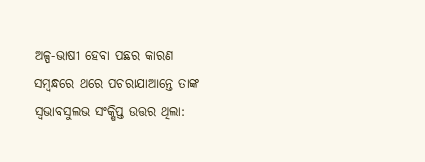ଅଳ୍ପ-ଭାଷୀ ହେବା ପଛର କାରଣ ସମ୍ବନ୍ଧରେ ଥରେ ପଚରାଯାଆନ୍ତେ ତାଙ୍କ ସ୍ବଭାବସୁଲଭ ସଂକ୍ଷିପ୍ତ ଉତ୍ତର ଥିଲା: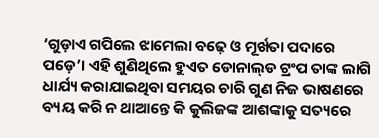‘ଗୁଡ଼ାଏ ଗପିଲେ ଝାମେଲା ବଢ଼େ ଓ ମୂର୍ଖତା ପଦାରେ ପଡ଼େ’। ଏହି ଶୁଣିଥିଲେ ହୁଏତ ଡୋନାଲ୍‌ଡ ଟ୍ରଂପ ତାଙ୍କ ଲାଗି ଧାର୍ଯ୍ୟ କରାଯାଇଥିବା ସମୟର ଚାରି ଗୁଣ ନିଜ ଭାଷଣରେ ବ୍ୟୟ କରି ନ ଥାଆନ୍ତେ କି କୁଲିଜଙ୍କ ଆଶଙ୍କାକୁ ସତ୍ୟରେ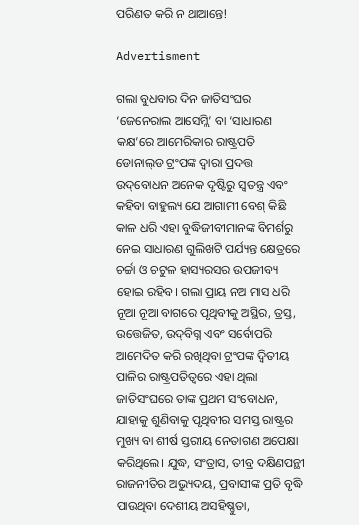ପରିଣତ କରି ନ ଥାଆନ୍ତେ!

Advertisment

ଗଲା ବୁଧବାର ଦିନ ଜାତିସଂଘର ‘ଜେନେରାଲ ଆସେମ୍ଲି’ ବା ‘ସାଧାରଣ କକ୍ଷ’ରେ ଆମେରିକାର ରାଷ୍ଟ୍ରପତି ଡୋନାଲ୍‌ଡ ଟ୍ରଂପଙ୍କ ଦ୍ବାରା ପ୍ରଦତ୍ତ ଉଦ୍‌ବୋଧନ ଅନେକ ଦୃଷ୍ଟିରୁ ସ୍ବତନ୍ତ୍ର ଏବଂ କହିବା ବାହୁଲ୍ୟ ଯେ ଆଗାମୀ ବେଶ୍‌ କିଛି କାଳ ଧରି ଏହା ବୁଦ୍ଧିଜୀବୀମାନଙ୍କ ବିମର୍ଶରୁ ନେଇ ସାଧାରଣ ଗୁଲିଖଟି ପର୍ଯ୍ୟନ୍ତ କ୍ଷେତ୍ରରେ ଚର୍ଚ୍ଚା ଓ ଚଟୁଳ ହାସ୍ୟରସର ଉପଜୀବ୍ୟ ହୋଇ ରହିବ। ଗଲା ପ୍ରାୟ ନଅ ମାସ ଧରି ନୂଆ ନୂଆ ବାଗରେ ପୃଥିବୀକୁ ଅସ୍ଥିର, ତ୍ରସ୍ତ, ଉତ୍ତେଜିତ, ଉଦ୍‌ବିଗ୍ନ ଏବଂ ସର୍ବୋପରି ଆମେଦିତ କରି ରଖିଥିବା ଟ୍ରଂପଙ୍କ ଦ୍ବିତୀୟ ପାଳିର ରାଷ୍ଟ୍ରପତିତ୍ବରେ ଏହା ଥିଲା ଜାତିସଂଘରେ ତାଙ୍କ ପ୍ରଥମ ସଂବୋଧନ, ଯାହାକୁ ଶୁଣିବାକୁ ପୃଥିବୀର ସମସ୍ତ ରାଷ୍ଟ୍ରର ମୁଖ୍ୟ ବା ଶୀର୍ଷ ସ୍ତରୀୟ ନେତାଗଣ ଅପେକ୍ଷା କରିଥିଲେ। ଯୁଦ୍ଧ, ସଂତ୍ରାସ, ତୀବ୍ର ଦକ୍ଷିଣପନ୍ଥୀ ରାଜନୀତିର ଅଭ୍ୟୁଦୟ, ପ୍ରବାସୀଙ୍କ ପ୍ରତି ବୃଦ୍ଧି ପାଉଥିବା ଦେଶୀୟ ଅସହିଷ୍ଣୁତା,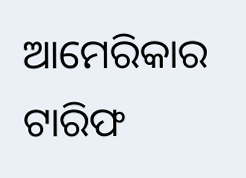ଆମେରିକାର ଟାରିଫ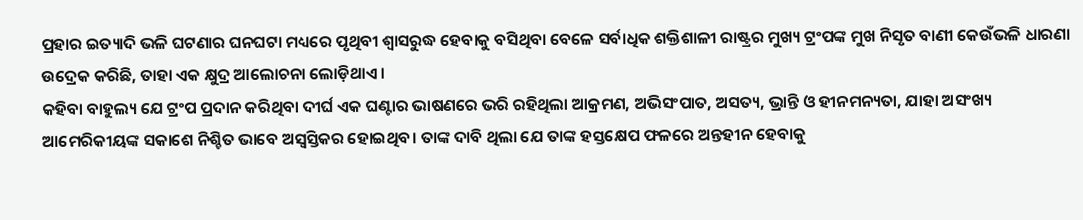ପ୍ରହାର ଇତ୍ୟାଦି ଭଳି ଘଟଣାର ଘନଘଟା ମଧ୍ୟରେ ପୃଥିବୀ ଶ୍ବାସରୁଦ୍ଧ ହେବାକୁ ବସିଥିବା ବେଳେ ସର୍ବାଧିକ ଶକ୍ତିଶାଳୀ ରାଷ୍ଟ୍ରର ମୁଖ୍ୟ ଟ୍ରଂପଙ୍କ ମୁଖ ନିସୃତ ବାଣୀ କେଉଁଭଳି ଧାରଣା ଉଦ୍ରେକ କରିଛି, ତାହା ଏକ କ୍ଷୁଦ୍ର ଆଲୋଚନା ଲୋଡ଼ିଥାଏ।
କହିବା ବାହୁଲ୍ୟ ଯେ ଟ୍ରଂପ ପ୍ରଦାନ କରିଥିବା ଦୀର୍ଘ ଏକ ଘଣ୍ଟାର ଭାଷଣରେ ଭରି ରହିଥିଲା ଆକ୍ରମଣ, ଅଭିସଂପାତ, ଅସତ୍ୟ, ଭ୍ରାନ୍ତି ଓ ହୀନମନ୍ୟତା, ଯାହା ଅସଂଖ୍ୟ ଆମେରିକୀୟଙ୍କ ସକାଶେ ନିଶ୍ଚିତ ଭାବେ ଅସ୍ବସ୍ତିକର ହୋଇଥିବ। ତାଙ୍କ ଦାବି ଥିଲା ଯେ ତାଙ୍କ ହସ୍ତକ୍ଷେପ ଫଳରେ ଅନ୍ତହୀନ ହେବାକୁ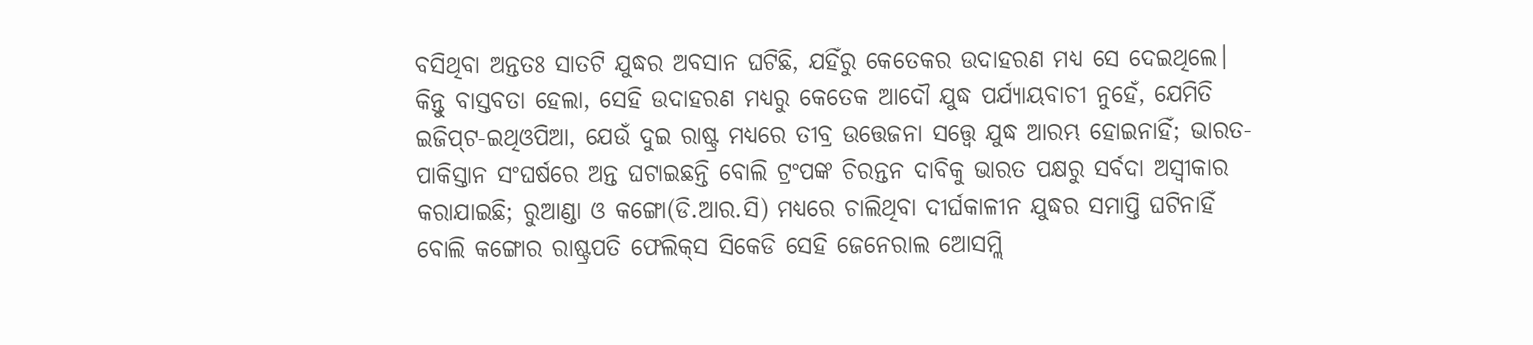ବସିଥିବା ଅନ୍ତତଃ ସାତଟି ଯୁଦ୍ଧର ଅବସାନ ଘଟିଛି, ଯହିଁରୁ କେତେକର ଉଦାହରଣ ମଧ୍ୟ ସେ ଦେଇଥିଲେ। କିନ୍ତୁ ବାସ୍ତବତା ହେଲା, ସେହି ଉଦାହରଣ ମଧ୍ୟରୁ କେତେକ ଆଦୌ ଯୁଦ୍ଧ ପର୍ଯ୍ୟାୟବାଚୀ ନୁହେଁ, ଯେମିତି ଇଜିପ୍‌ଟ-ଇଥିଓପିଆ, ଯେଉଁ ଦୁଇ ରାଷ୍ଟ୍ର ମଧ୍ୟରେ ତୀବ୍ର ଉତ୍ତେଜନା ସତ୍ତ୍ବେ ଯୁଦ୍ଧ ଆରମ୍ଭ ହୋଇନାହିଁ; ଭାରତ-ପାକିସ୍ତାନ ସଂଘର୍ଷରେ ଅନ୍ତ ଘଟାଇଛନ୍ତି ବୋଲି ଟ୍ରଂପଙ୍କ ଚିରନ୍ତନ ଦାବିକୁ ଭାରତ ପକ୍ଷରୁ ସର୍ବଦା ଅସ୍ବୀକାର କରାଯାଇଛି; ରୁଆଣ୍ଡା ଓ କଙ୍ଗୋ(ଡି.ଆର.ସି) ମଧ୍ୟରେ ଚାଲିଥିବା ଦୀର୍ଘକାଳୀନ ଯୁଦ୍ଧର ସମାପ୍ତି ଘଟିନାହିଁ ବୋଲି କଙ୍ଗୋର ରାଷ୍ଟ୍ରପତି ଫେଲିକ୍‌ସ ସିକେଡି ସେହି ଜେନେରାଲ ଆ‌େ‌ସମ୍ଲି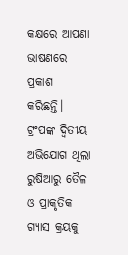କକ୍ଷରେ ଆପଣା ଭାଷଣରେ ପ୍ରକାଶ କରିଛନ୍ତି। ଟ୍ରଂପଙ୍କ ଦ୍ବିତୀୟ ଅଭିଯୋଗ ଥିଲା ରୁଷିଆରୁ ତୈଳ ଓ ପ୍ରାକୃତିକ ଗ୍ୟାସ କ୍ରୟକୁ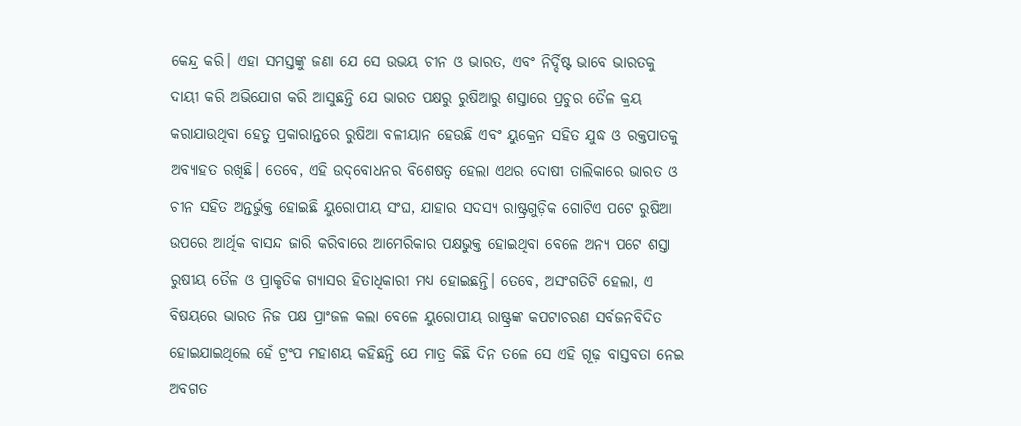କେନ୍ଦ୍ର କରି। ଏହା ସମସ୍ତଙ୍କୁ ଜଣା ଯେ ସେ ଉଭୟ ଚୀନ ଓ ଭାରତ, ଏବଂ ନିର୍ଦ୍ଦିଷ୍ଟ ଭାବେ ଭାରତକୁ ଦାୟୀ କରି ଅଭିଯୋଗ କରି ଆସୁଛନ୍ତି ଯେ ଭାରତ ପକ୍ଷରୁ ରୁଷିଆରୁ ଶସ୍ତାରେ ପ୍ରଚୁର ତୈଳ କ୍ରୟ କରାଯାଉଥିବା ହେତୁ ପ୍ରକାରାନ୍ତରେ ରୁଷିଆ ବଳୀୟାନ ହେଉଛି ଏବଂ ୟୁକ୍ରେନ ସହିତ ଯୁଦ୍ଧ ଓ ରକ୍ତପାତକୁ ଅବ୍ୟାହତ ରଖିଛି। ତେବେ, ଏହି ଉଦ୍‌ବୋଧନର ବିଶେଷତ୍ବ ହେଲା ଏଥର ଦୋଷୀ ତାଲିକାରେ ଭାରତ ଓ ଚୀନ ସହିତ ଅନ୍ତର୍ଭୁକ୍ତ ହୋଇଛି ୟୁରୋପୀୟ ସଂଘ, ଯାହାର ସଦସ୍ୟ ରାଷ୍ଟ୍ରଗୁଡ଼ିକ ଗୋଟିଏ ପଟେ ରୁଷିଆ ଉପରେ ଆର୍ଥିକ ବାସନ୍ଦ ଜାରି କରିବାରେ ଆମେରିକାର ପକ୍ଷଭୁକ୍ତ ହୋଇଥିବା ବେଳେ ଅନ୍ୟ ପଟେ ଶସ୍ତା ରୁଷୀୟ ତୈଳ ଓ ପ୍ରାକୃତିକ ଗ୍ୟାସର ହିତାଧିକାରୀ ମଧ୍ୟ ହୋଇଛନ୍ତି। ତେବେ, ଅସଂଗତିଟି ହେଲା, ଏ ବିଷୟରେ ଭାରତ ନିଜ ପକ୍ଷ ପ୍ରାଂଜଳ କଲା ବେଳେ ୟୁରୋପୀୟ ରାଷ୍ଟ୍ରଙ୍କ କପଟାଚରଣ ସର୍ବଜନବିଦିତ ହୋଇଯାଇଥିଲେ ହେଁ ଟ୍ରଂପ ମହାଶୟ କହିଛନ୍ତି ଯେ ମାତ୍ର କିଛି ଦିନ ତଳେ ସେ ଏହି ଗୂଢ଼ ବାସ୍ତବତା ନେଇ ଅବଗତ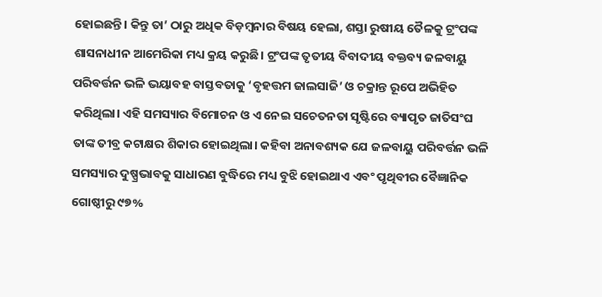ହୋଇଛନ୍ତି। କିନ୍ତୁ ତା’ ଠାରୁ ଅଧିକ ବିଡ଼ମ୍ବନାର ବିଷୟ ହେଲା, ଶସ୍ତା ରୁଷୀୟ ତୈଳକୁ ଟ୍ରଂପଙ୍କ ଶାସନାଧୀନ ଆମେରିକା ମଧ୍ୟ କ୍ରୟ କରୁଛି। ଟ୍ରଂପଙ୍କ ତୃତୀୟ ବିବାଦୀୟ ବକ୍ତବ୍ୟ ଜଳବାୟୁ ପରିବର୍ତ୍ତନ ଭଳି ଭୟାବହ ବାସ୍ତବତାକୁ ‘ବୃହତ୍ତମ ଜାଲସାଜି’ ଓ ଚକ୍ରାନ୍ତ ରୂପେ ଅଭିହିତ କରିଥିଲା। ଏହି ସମସ୍ୟାର ବିମୋଚନ ଓ ଏ ନେଇ ସଚେତନତା ସୃଷ୍ଟିରେ ବ୍ୟାପୃତ ଜାତିସଂଘ ତାଙ୍କ ତୀବ୍ର କଟାକ୍ଷର ଶିକାର ହୋଇଥିଲା। କହିବା ଅନାବଶ୍ୟକ ଯେ ଜଳବାୟୁ ପରିବର୍ତ୍ତନ ଭଳି ସମସ୍ୟାର ଦୁଷ୍ପ୍ରଭାବକୁ ସାଧାରଣ ବୁଦ୍ଧିରେ ମଧ୍ୟ ବୁଝି ହୋଇଥାଏ ଏବଂ ପୃଥିବୀର ବୈଜ୍ଞା‌ନିକ ଗୋଷ୍ଠୀରୁ ୯୭%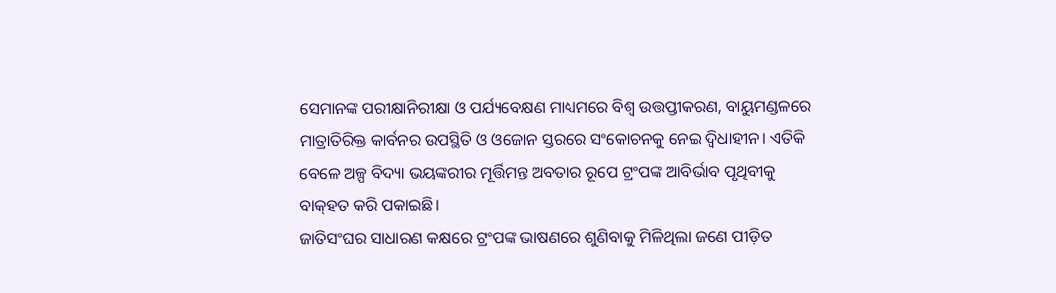ସେମାନଙ୍କ ପରୀକ୍ଷାନିରୀକ୍ଷା ଓ ପର୍ଯ୍ୟବେକ୍ଷଣ ମାଧ୍ୟମରେ ବିଶ୍ବ ଉତ୍ତପ୍ତୀକରଣ, ବାୟୁମଣ୍ଡଳରେ ମାତ୍ରାତିରିକ୍ତ କାର୍ବନର ଉପସ୍ଥିତି ଓ ଓଜୋନ ସ୍ତରରେ ସଂକୋଚନକୁ ନେଇ ଦ୍ବିଧାହୀନ। ଏତିକି ବେଳେ ଅଳ୍ପ ବିଦ୍ୟା ଭୟଙ୍କରୀର ମୂର୍ତ୍ତିମନ୍ତ ଅବତାର ରୂପେ ଟ୍ରଂପଙ୍କ ଆବିର୍ଭାବ ପୃଥିବୀକୁ ବାକ୍‌ହତ କରି ପକାଇଛି।
ଜାତିସଂଘର ସା‌ଧାରଣ କକ୍ଷରେ ଟ୍ରଂପଙ୍କ ଭାଷଣରେ ଶୁଣିବାକୁ ମିଳିଥିଲା ଜଣେ ପୀଡ଼ିତ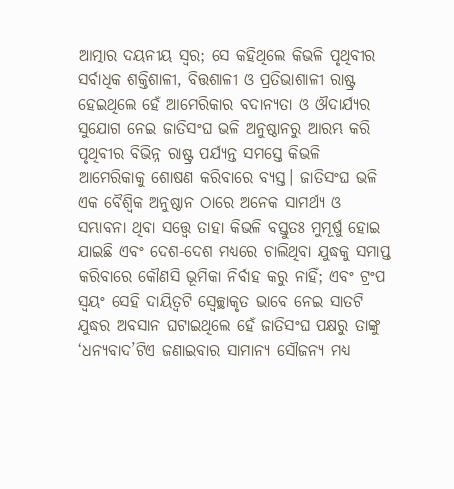ଆତ୍ମାର ଦୟନୀୟ ସ୍ବର; ସେ କହିଥିଲେ କିଭଳି ପୃଥିବୀର ସର୍ବାଧିକ ଶକ୍ତିଶାଳୀ, ବିତ୍ତଶାଳୀ ଓ ପ୍ରତିଭାଶାଳୀ ରାଷ୍ଟ୍ର ହେଇଥିଲେ ହେଁ ଆମେରିକାର ବଦାନ୍ୟତା ଓ ଔଦାର୍ଯ୍ୟର ସୁଯୋଗ ନେଇ ଜା‌ତିସଂଘ ଭଳି ଅନୁଷ୍ଠାନରୁ ଆରମ୍ଭ କରି ପୃଥିବୀର ବିଭିନ୍ନ ରାଷ୍ଟ୍ର ପର୍ଯ୍ୟନ୍ତ ସମସ୍ତେ କିଭଳି ଆମେରିକାକୁ ଶୋଷଣ କରିବାରେ ବ୍ୟସ୍ତ। ଜାତିସଂଘ ଭଳି ଏକ ବୈଶ୍ବିକ ଅନୁଷ୍ଠାନ ଠାରେ ଅନେକ ସାମର୍ଥ୍ୟ ଓ ସମ୍ଭାବନା ଥିବା ସତ୍ତ୍ବେ ତାହା କିଭଳି ବସ୍ତୁତଃ ମୁମୂର୍ଷୁ ହୋଇ ଯାଇଛି ଏବଂ ଦେଶ-ଦେଶ ମଧ୍ୟରେ ଚାଲିଥିବା ଯୁଦ୍ଧକୁ ସମାପ୍ତ କରିବାରେ କୌଣସି ଭୂମିକା ନିର୍ବାହ କରୁ ନାହିଁ; ଏବଂ ଟ୍ରଂପ ସ୍ବୟଂ ସେହି ଦାୟିତ୍ବଟି ସ୍ବେଚ୍ଛାକୃତ ଭାବେ ନେଇ ସାତଟି ଯୁଦ୍ଧର ଅବସାନ ଘଟାଇଥିଲେ ହେଁ ଜାତିସଂଘ ପକ୍ଷରୁ ତାଙ୍କୁ ‘ଧନ୍ୟବାଦ’ଟିଏ ଜଣାଇବାର ସାମାନ୍ୟ ସୌଜନ୍ୟ ମଧ୍ୟ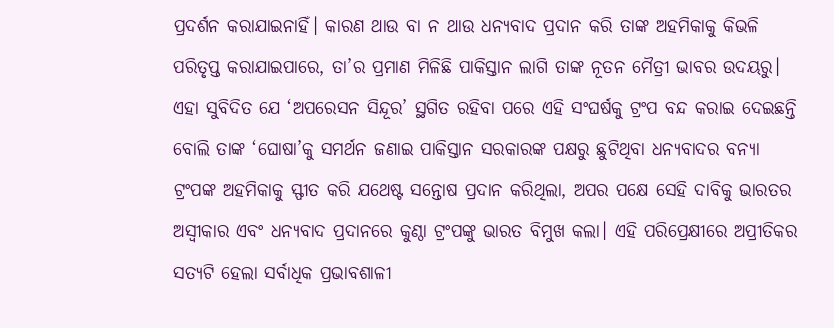ପ୍ରଦର୍ଶନ କରାଯାଇନାହିଁ। କାରଣ ଥାଉ ବା ନ ଥାଉ ଧନ୍ୟବାଦ ପ୍ରଦାନ କରି ତାଙ୍କ ଅହମିକାକୁ କିଭଳି ପରିତୃପ୍ତ କରାଯାଇପାରେ, ତା’ର ପ୍ରମାଣ ମିଳିଛି ପାକିସ୍ତାନ ଲାଗି ତାଙ୍କ ନୂତନ ମୈତ୍ରୀ ଭାବର ଉଦୟରୁ। ଏହା ସୁବିଦିତ ଯେ ‘ଅପରେସନ ସିନ୍ଦୂର’ ସ୍ଥଗିତ ରହିବା ପରେ ଏହି ସଂଘର୍ଷକୁ ଟ୍ରଂପ ବନ୍ଦ କରାଇ ଦେଇଛନ୍ତି ବୋଲି ତାଙ୍କ ‘ଘୋଷା’କୁ ସମର୍ଥନ ଜଣାଇ ପାକିସ୍ତାନ ସରକାରଙ୍କ ପକ୍ଷରୁ ଛୁଟିଥିବା ଧନ୍ୟବାଦର ବନ୍ୟା ଟ୍ରଂପଙ୍କ ଅହମିକାକୁ ସ୍ଫୀତ କରି ଯଥେଷ୍ଟ ସନ୍ତୋଷ ପ୍ରଦାନ କରିଥିଲା, ଅପର ପକ୍ଷେ ସେହି ଦାବିକୁ ଭାରତର ଅସ୍ବୀକାର ଏବଂ ଧନ୍ୟବାଦ ପ୍ରଦାନରେ କୁଣ୍ଠା ଟ୍ରଂପଙ୍କୁ ଭାରତ ବିମୁଖ କଲା। ଏହି ପରିପ୍ରେକ୍ଷୀରେ ଅପ୍ରୀତିକର ସତ୍ୟଟି ହେଲା ସର୍ବାଧିକ ପ୍ରଭାବଶାଳୀ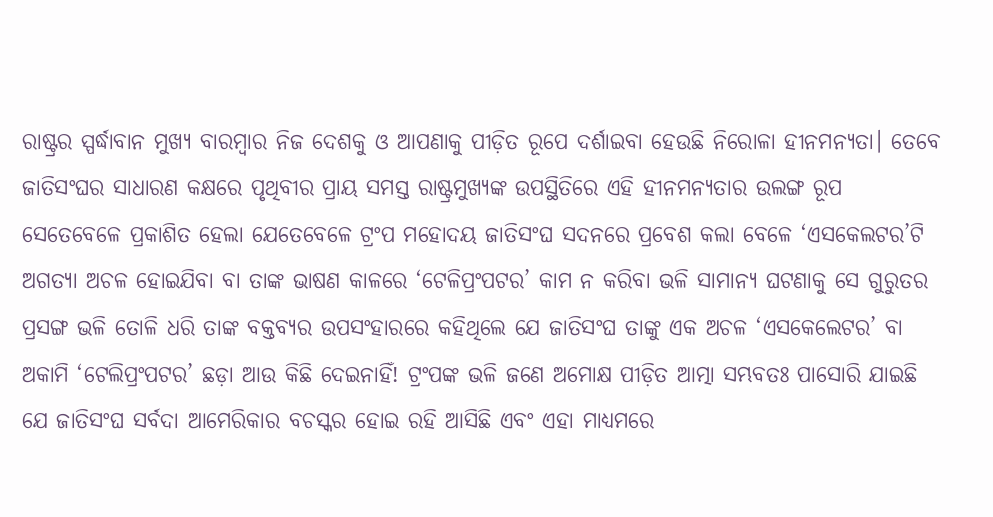ରାଷ୍ଟ୍ରର ସ୍ପର୍ଦ୍ଧାବାନ ମୁଖ୍ୟ ବାରମ୍ବାର ନିଜ ଦେଶକୁ ଓ ଆପଣାକୁ ପୀଡ଼ିତ ରୂପେ ଦର୍ଶାଇବା ହେଉଛି ନିରୋଳା ହୀନମନ୍ୟତା। ତେବେ ଜାତିସଂଘର ସାଧାରଣ କକ୍ଷରେ ପୃଥିବୀର ପ୍ରାୟ ସମସ୍ତ ରାଷ୍ଟ୍ରମୁଖ୍ୟଙ୍କ ଉପସ୍ଥିତିରେ ଏହି ହୀନମନ୍ୟତାର ଉଲଙ୍ଗ ରୂପ ସେତେବେଳେ ପ୍ରକାଶିତ ହେଲା ଯେତେବେଳେ ଟ୍ରଂପ ମହୋଦୟ ଜାତିସଂଘ ସଦନରେ ପ୍ରବେଶ କଲା ବେଳେ ‘ଏସକେଲଟର’ଟି ଅଗତ୍ୟା ଅଚଳ ହୋଇଯିବା ବା ତାଙ୍କ ଭାଷଣ କାଳରେ ‘ଟେଳିପ୍ରଂପଟର’ କାମ ନ କରିବା ଭଳି ସାମାନ୍ୟ ଘଟଣାକୁ ସେ ଗୁରୁତର ପ୍ରସଙ୍ଗ ଭଳି ତୋଳି ଧରି ତାଙ୍କ ବକ୍ତବ୍ୟର ଉପସଂହାରରେ କହିଥିଲେ ଯେ ଜାତିସଂଘ ତାଙ୍କୁ ଏକ ଅଚଳ ‘ଏସକେଲେଟର’ ବା ଅକାମି ‘ଟେଲିପ୍ରଂପଟର’ ଛଡ଼ା ଆଉ କିଛି ଦେଇନାହିଁ! ଟ୍ରଂପଙ୍କ ଭଳି ଜଣେ ଅମୋକ୍ଷ ପୀଡ଼ିତ ଆତ୍ମା ସମ୍ଭବତଃ ପାସୋରି ଯାଇଛି ଯେ ଜାତିସଂଘ ସର୍ବଦା ଆମେରିକାର ବଚସ୍କର ହୋଇ ରହି ଆସିଛି ଏବଂ ଏହା ମାଧ୍ୟମରେ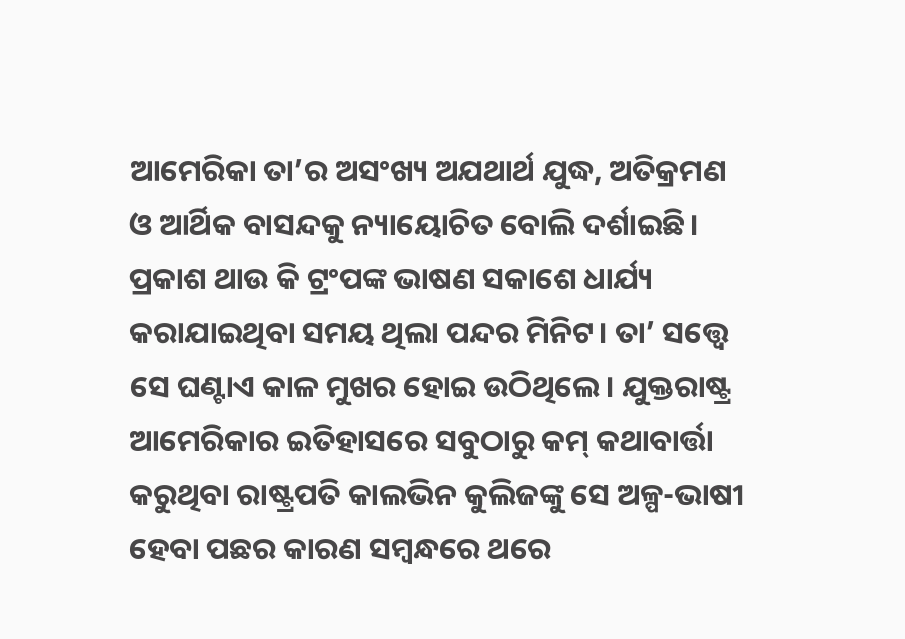ଆମେରିକା ତା’ର ଅସଂଖ୍ୟ ଅଯଥାର୍ଥ ଯୁଦ୍ଧ, ଅତିକ୍ରମଣ ଓ ଆର୍ଥିକ ବାସନ୍ଦକୁ ନ୍ୟାୟୋଚିତ ବୋଲି ଦର୍ଶାଇଛି।
ପ୍ରକାଶ ଥାଉ କି ଟ୍ରଂପଙ୍କ ଭାଷଣ ସକାଶେ ଧାର୍ଯ୍ୟ କରାଯାଇଥିବା ସମୟ ଥିଲା ପନ୍ଦର ମିନିଟ। ତା’ ସତ୍ତ୍ବେ ସେ ଘଣ୍ଟାଏ କାଳ ମୁଖର ହୋଇ ଉଠିଥିଲେ। ଯୁକ୍ତରାଷ୍ଟ୍ର ଆମେରିକାର ଇତିହାସରେ ସବୁଠାରୁ କମ୍‌ କଥାବାର୍ତ୍ତା କରୁଥିବା ରାଷ୍ଟ୍ରପତି କାଲଭିନ କୁଲିଜଙ୍କୁ ସେ ଅଳ୍ପ-ଭାଷୀ ହେବା ପଛର କାରଣ ସମ୍ବନ୍ଧରେ ଥରେ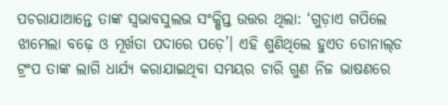ପଚରାଯାଆନ୍ତେ ତାଙ୍କ ସ୍ବଭାବସୁଲଭ ସଂକ୍ଷିପ୍ତ ଉତ୍ତର ଥିଲା: ‘ଗୁଡ଼ାଏ ଗପିଲେ ଝାମେଲା ବଢ଼େ ଓ ମୂର୍ଖତା ପଦାରେ ପଡ଼େ’। ଏହି ଶୁଣିଥିଲେ ହୁଏତ ଡୋନାଲ୍‌ଡ ଟ୍ରଂପ ତାଙ୍କ ଲାଗି ଧାର୍ଯ୍ୟ କରାଯାଇଥିବା ସମୟର ଚାରି ଗୁଣ ନିଜ ଭାଷଣରେ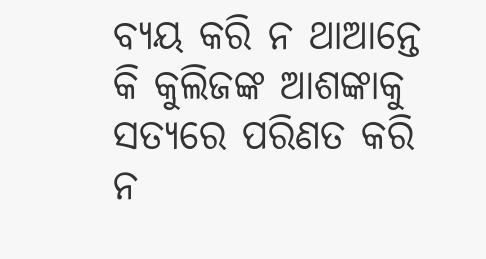ବ୍ୟୟ କରି ନ ଥାଆନ୍ତେ କି କୁଲିଜଙ୍କ ଆଶଙ୍କାକୁ ସତ୍ୟରେ ପରିଣତ କରି ନ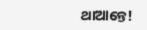ଥାଆନ୍ତେ!